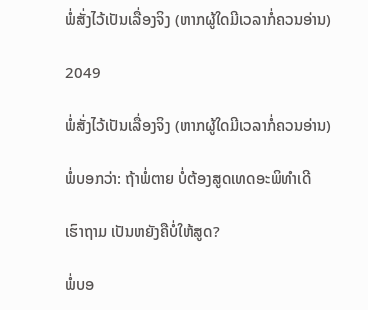ພໍ່ສັ່ງໄວ້ເປັນເລື່ອງຈິງ (ຫາກຜູ້ໃດມີເວລາກໍ່ຄວນອ່ານ)

2049

ພໍ່ສັ່ງໄວ້ເປັນເລື່ອງຈິງ (ຫາກຜູ້ໃດມີເວລາກໍ່ຄວນອ່ານ)

ພໍ່ບອກວ່າ: ຖ້າພໍ່ຕາຍ ບໍ່ຕ້ອງສູດເທດອະພິທຳເດີ

ເຮົາຖາມ ເປັນຫຍັງຄືບໍ່ໃຫ້ສູດ?

ພໍ່ບອ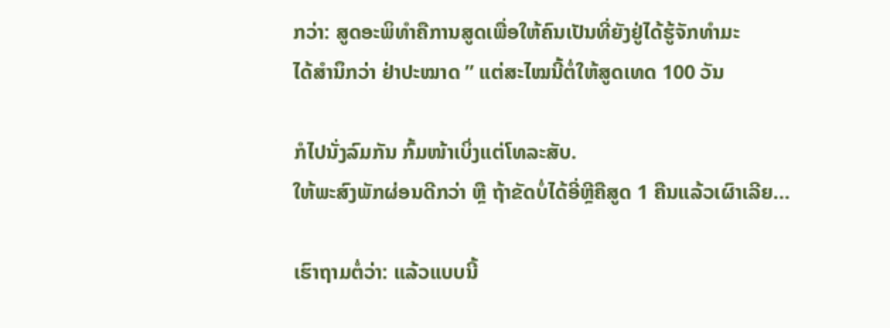ກວ່າ: ສູດອະພິທຳຄືການສູດເພື່ອໃຫ້ຄົນເປັນທີ່ຍັງຢູ່ໄດ້ຮູ້ຈັກທຳມະ
ໄດ້ສຳນຶກວ່າ ຢ່າປະໝາດ ” ແຕ່ສະໄໝນີ້ຕໍ່ໃຫ້ສູດເທດ 100 ວັນ

ກໍໄປນັ່ງລົມກັນ ກົ້ມໜ້າເບິ່ງແຕ່ໂທລະສັບ.
ໃຫ້ພະສົງພັກຜ່ອນດີກວ່າ ຫຼື ຖ້າຂັດບໍ່ໄດ້ອີ່ຫຼີຄືສູດ 1 ຄືນແລ້ວເຜົາເລີຍ…

ເຮົາຖາມຕໍ່ວ່າ: ແລ້ວແບບນີ້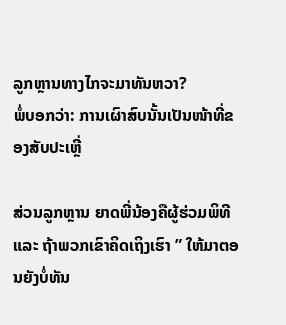ລູກຫຼານທາງໄກຈະມາທັນຫວາ?
ພໍ່ບອກວ່າ: ການເຜົາສົບນັ້ນເປັນໜ້າທີ່ຂອງສັບປະເຫຼີ່

ສ່ວນລູກຫຼານ ຍາດພີ່ນ້ອງຄືຜູ້ຮ່ວມພິທີ ແລະ ຖ້າພວກເຂົາຄິດເຖິງເຮົາ ” ໃຫ້ມາຕອນຍັງບໍ່ທັນ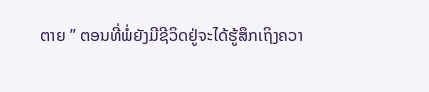ຕາຍ ” ຕອນທີ່ພໍ່ຍັງມີຊີວິດຢູ່ຈະໄດ້ຮູ້ສຶກເຖິງຄວາ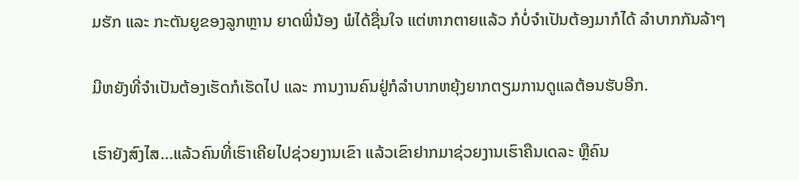ມຮັກ ແລະ ກະຕັນຍູຂອງລູກຫຼານ ຍາດພີ່ນ້ອງ ພໍໄດ້ຊື່ນໃຈ ແຕ່ຫາກຕາຍແລ້ວ ກໍບໍ່ຈຳເປັນຕ້ອງມາກໍໄດ້ ລຳບາກກັນລ້າໆ

ມີຫຍັງທີ່ຈຳເປັນຕ້ອງເຮັດກໍເຮັດໄປ ແລະ ການງານຄົນຢູ່ກໍລຳບາກຫຍຸ້ງຍາກຕຽມການດູແລຕ້ອນຮັບອີກ.

ເຮົາຍັງສົງໄສ…ແລ້ວຄົນທີ່ເຮົາເຄີຍໄປຊ່ວຍງານເຂົາ ແລ້ວເຂົາຢາກມາຊ່ວຍງານເຮົາຄືນເດລະ ຫຼືຄົນ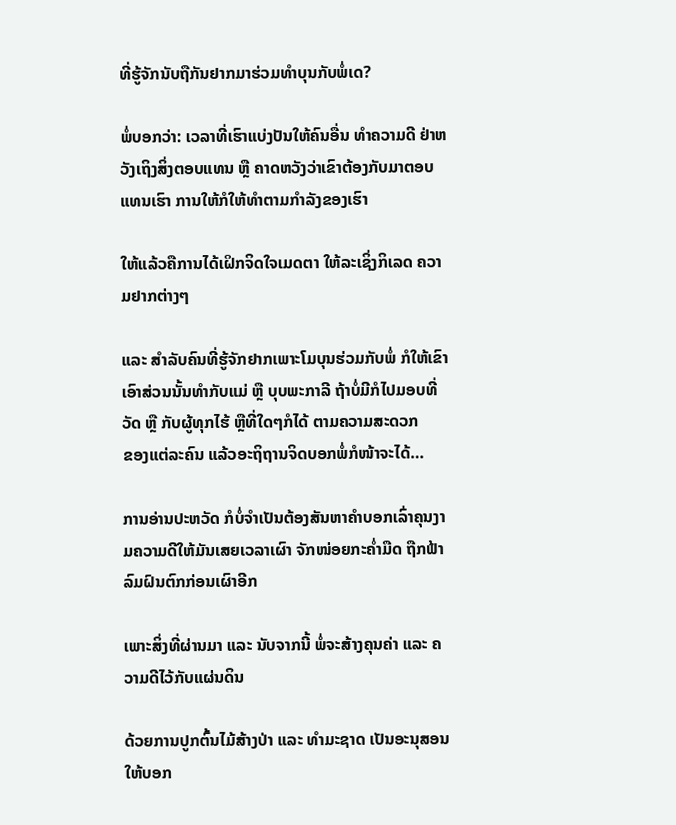ທີ່ຮູ້ຈັກນັບຖືກັນຢາກມາຮ່ວມທຳບຸນກັບພໍ່ເດ?

ພໍ່ບອກວ່າ: ເວລາທີ່ເຮົາແບ່ງປັນໃຫ້ຄົນອື່ນ ທຳຄວາມດີ ຢ່າຫວັງເຖິງສິ່ງຕອບແທນ ຫຼື ຄາດຫວັງວ່າເຂົາຕ້ອງກັບມາຕອບແທນເຮົາ ການໃຫ້ກໍໃຫ້ທຳຕາມກຳລັງຂອງເຮົາ

ໃຫ້ແລ້ວຄືການໄດ້ເຝິກຈິດໃຈເມດຕາ ໃຫ້ລະເຊິ່ງກິເລດ ຄວາມຢາກຕ່າງໆ

ແລະ ສຳລັບຄົນທີ່ຮູ້ຈັກຢາກເພາະໂມບຸນຮ່ວມກັບພໍ່ ກໍໃຫ້ເຂົາເອົາສ່ວນນັ້ນທຳກັບແມ່ ຫຼື ບຸບພະກາລີ ຖ້າບໍ່ມີກໍໄປມອບທີ່ວັດ ຫຼື ກັບຜູ້ທຸກໄຮ້ ຫຼືທີ່ໃດໆກໍໄດ້ ຕາມຄວາມສະດວກ
ຂອງແຕ່ລະຄົນ ແລ້ວອະຖິຖານຈິດບອກພໍ່ກໍໜ້າຈະໄດ້…

ການອ່ານປະຫວັດ ກໍບໍ່ຈຳເປັນຕ້ອງສັນຫາຄຳບອກເລົ່າຄຸນງາມຄວາມດີໃຫ້ມັນເສຍເວລາເຜົາ ຈັກໜ່ອຍກະຄ່ຳມືດ ຖືກຟ້າລົມຝົນຕົກກ່ອນເຜົາອີກ

ເພາະສິ່ງທີ່ຜ່ານມາ ແລະ ນັບຈາກນີ້ ພໍ່ຈະສ້າງຄຸນຄ່າ ແລະ ຄວາມດີໄວ້ກັບແຜ່ນດິນ

ດ້ວຍການປູກຕົ້ນໄມ້ສ້າງປ່າ ແລະ ທຳມະຊາດ ເປັນອະນຸສອນໃຫ້ບອກ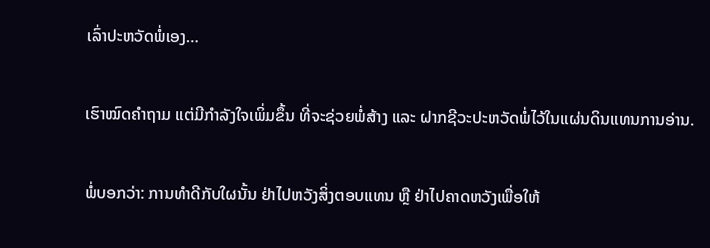ເລົ່າປະຫວັດພໍ່ເອງ…

ເຮົາໝົດຄຳຖາມ ແຕ່ມີກຳລັງໃຈເພິ່ມຂຶ້ນ ທີ່ຈະຊ່ວຍພໍ່ສ້າງ ແລະ ຝາກຊີວະປະຫວັດພໍ່ໄວ້ໃນແຜ່ນດິນແທນການອ່ານ.

ພໍ່ບອກວ່າ: ການທຳດີກັບໃຜນັ້ນ ຢ່າໄປຫວັງສິ່ງຕອບແທນ ຫຼື ຢ່າໄປຄາດຫວັງເພື່ອໃຫ້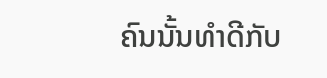ຄົນນັ້ນທຳດີກັບ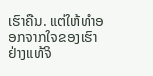ເຮົາຄືນ. ແຕ່ໃຫ້ທຳອອກຈາກໃຈຂອງເຮົາຢ່າງແທ້ຈິ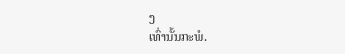ງ
ເທົ່ານັ້ນກະພໍ.